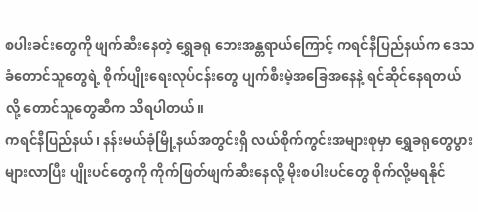စပါးခင်းတွေကို ဖျက်ဆီးနေတဲ့ ရွှေခရု ဘေးအန္တရာယ်ကြောင့် ကရင်နီပြည်နယ်က ဒေသခံတောင်သူတွေရဲ့ စိုက်ပျိုးရေးလုပ်ငန်းတွေ ပျက်စီးမဲ့အခြေအနေနဲ့ ရင်ဆိုင်နေရတယ်လို့ တောင်သူတွေဆီက သိရပါတယ်။
ကရင်နီပြည်နယ်၊ နန်းမယ်ခုံမြို့နယ်အတွင်းရှိ လယ်စိုက်ကွင်းအများစုမှာ ရွှေခရုတွေပွားများလာပြီး ပျိုးပင်တွေကို ကိုက်ဖြတ်ဖျက်ဆီးနေလို့ မိုးစပါးပင်တွေ စိုက်လို့မရနိုင်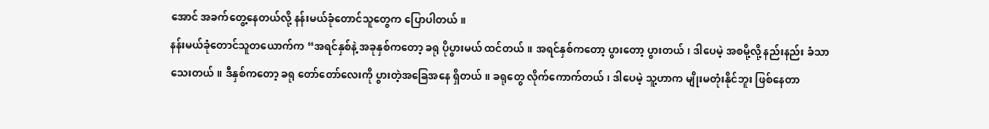အောင် အခက်တွေ့နေတယ်လို့ နန်းမယ်ခုံတောင်သူတွေက ပြောပါတယ်။
နန်းမယ်ခုံတောင်သူတယောက်က “အရင်နှစ်နဲ့ အခုနှစ်ကတော့ ခရု ပိုပွားမယ် ထင်တယ်။ အရင်နှစ်ကတော့ ပွားတော့ ပွားတယ်၊ ဒါပေမဲ့ အစမို့လို့ နည်းနည်း ခံသာသေးတယ်။ ဒီနှစ်ကတော့ ခရု တော်တော်လေးကို ပွားတဲ့အခြေအနေ ရှိတယ်။ ခရုတွေ လိုက်ကောက်တယ်၊ ဒါပေမဲ့ သူ့ဟာက မျိုးမတုံးနိုင်ဘူး ဖြစ်နေတာ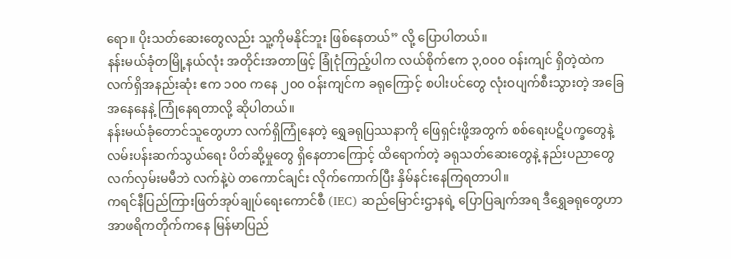ရော။ ပိုးသတ်ဆေးတွေလည်း သူ့ကိုမနိုင်ဘူး ဖြစ်နေတယ်” လို့ ပြောပါတယ်။
နန်းမယ်ခုံတမြို့နယ်လုံး အတိုင်းအတာဖြင့် ခြုံငုံကြည့်ပါက လယ်စိုက်ဧက ၃,၀၀၀ ဝန်းကျင် ရှိတဲ့ထဲက လက်ရှိအနည်းဆုံး ဧက ၁၀၀ ကနေ ၂၀၀ ဝန်းကျင်က ခရုကြောင့် စပါးပင်တွေ လုံးဝပျက်စီးသွားတဲ့ အခြေအနေနေနဲ့ ကြုံနေရတာလို့ ဆိုပါတယ်။
နန်းမယ်ခုံတောင်သူတွေဟာ လက်ရှိကြုံနေတဲ့ ရွှေခရုပြဿနာကို ဖြေရှင်းဖို့အတွက် စစ်ရေးပဋိပက္ခတွေနဲ့ လမ်းပန်းဆက်သွယ်ရေး ပိတ်ဆို့မှုတွေ ရှိနေတာကြောင့် ထိရောက်တဲ့ ခရုသတ်ဆေးတွေနဲ့ နည်းပညာတွေ လက်လှမ်းမမီဘဲ လက်နဲ့ပဲ တကောင်ချင်း လိုက်ကောက်ပြီး နှိမ်နင်းနေကြရတာပါ။
ကရင်နီပြည်ကြားဖြတ်အုပ်ချုပ်ရေးကောင်စီ (IEC) ဆည်မြောင်းဌာနရဲ့ ပြောပြချက်အရ ဒီရွှေခရုတွေဟာ အာဖရိကတိုက်ကနေ မြန်မာပြည်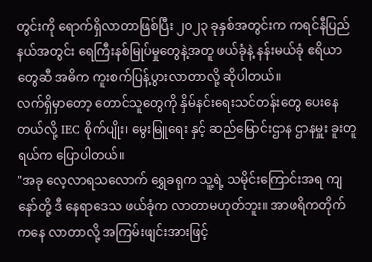တွင်းကို ရောက်ရှိလာတာဖြစ်ပြီး ၂၀၂၃ ခုနှစ်အတွင်းက ကရင်နီပြည်နယ်အတွင်း ရေကြီးနစ်မြုပ်မှုတွေနဲ့အတူ ဖယ်ခုံနဲ့ နန်းမယ်ခုံ ဧရိယာတွေဆီ အဓိက ကူးစက်ပြန့်ပွားလာတာလို့ ဆိုပါတယ်။
လက်ရှိမှာတော့ တောင်သူတွေကို နှိမ်နင်းရေးသင်တန်းတွေ ပေးနေတယ်လို့ IEC စိုက်ပျိုး၊ မွေးမြူရေး နှင့် ဆည်မြောင်းဌာန ဌာနမှူး ခူးတူရယ်က ပြောပါတယ်။
"အခု လေ့လာရသလောက် ရွှေခရုက သူ့ရဲ့ သမိုင်းကြောင်းအရ ကျနော်တို့ ဒီ နေရာဒေသ ဖယ်ခုံက လာတာမဟုတ်ဘူး။ အာဖရိကတိုက်ကနေ လာတာလို့ အကြမ်းဖျင်းအားဖြင့်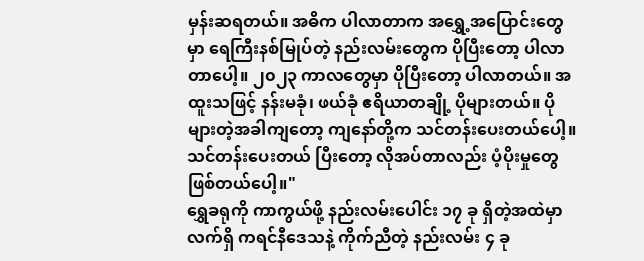မှန်းဆရတယ်။ အဓိက ပါလာတာက အရွှေ့အပြောင်းတွေမှာ ရေကြီးနစ်မြုပ်တဲ့ နည်းလမ်းတွေက ပိုပြီးတော့ ပါလာတာပေါ့။ ၂၀၂၃ ကာလတွေမှာ ပိုပြီးတော့ ပါလာတယ်။ အထူးသဖြင့် နန်းမခုံ၊ ဖယ်ခုံ ဧရိယာတချို့ ပိုများတယ်။ ပိုများတဲ့အခါကျတော့ ကျနော်တို့က သင်တန်းပေးတယ်ပေါ့။ သင်တန်းပေးတယ် ပြီးတော့ လိုအပ်တာလည်း ပံ့ပိုးမှုတွေ ဖြစ်တယ်ပေါ့။"
ရွှေခရုကို ကာကွယ်ဖို့ နည်းလမ်းပေါင်း ၁၇ ခု ရှိတဲ့အထဲမှာ လက်ရှိ ကရင်နီဒေသနဲ့ ကိုက်ညီတဲ့ နည်းလမ်း ၄ ခု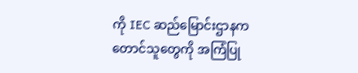ကို IEC ဆည်မြောင်းဌာနက တောင်သူတွေကို အကြံပြု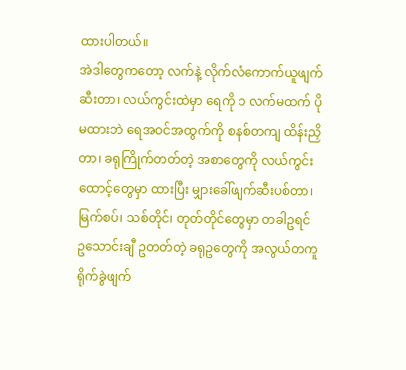ထားပါတယ်။
အဲဒါတွေကတော့ လက်နဲ့ လိုက်လံကောက်ယူဖျက်ဆီးတာ၊ လယ်ကွင်းထဲမှာ ရေကို ၁ လက်မထက် ပိုမထားဘဲ ရေအဝင်အထွက်ကို စနစ်တကျ ထိန်းညှိတာ၊ ခရုကြိုက်တတ်တဲ့ အစာတွေကို လယ်ကွင်းထောင့်တွေမှာ ထားပြီး မျှားခေါ်ဖျက်ဆီးပစ်တာ၊ မြက်စပ်၊ သစ်တိုင်၊ တုတ်တိုင်တွေမှာ တခါဥရင် ဥသောင်းချီ ဥတတ်တဲ့ ခရုဥတွေကို အလွယ်တကူ ရိုက်ခွဲဖျက်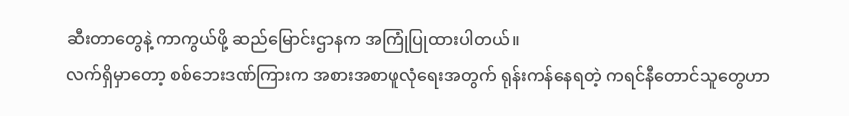ဆီးတာတွေနဲ့ ကာကွယ်ဖို့ ဆည်မြောင်းဌာနက အကြုံပြုထားပါတယ်။
လက်ရှိမှာတော့ စစ်ဘေးဒဏ်ကြားက အစားအစာဖူလုံရေးအတွက် ရုန်းကန်နေရတဲ့ ကရင်နီတောင်သူတွေဟာ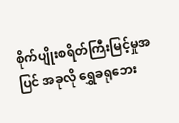စိုက်ပျိုးစရိတ်ကြီးမြင့်မှုအပြင် အခုလို ရွှေခရုဘေး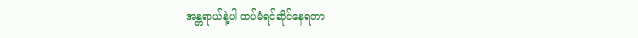အန္တရာယ်နဲ့ပါ ထပ်မံရင်ဆိုင်နေရတာ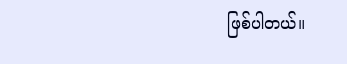ဖြစ်ပါတယ်။